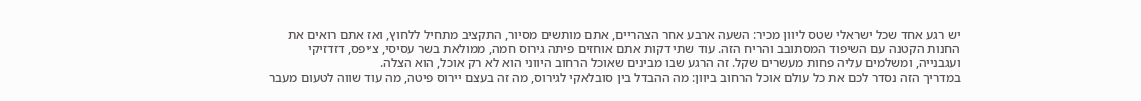יש רגע אחד שכל ישראלי שטס ליוון מכיר: השעה ארבע אחר הצהריים, אתם מותשים מסיור, התקציב מתחיל ללחוץ, ואז אתם רואים את החנות הקטנה עם השיפוד המסתובב והריח הזה. עוד שתי דקות אתם אוחזים פיתה גירוס חמה, ממולאת בשר עסיסי, צ׳יפס, דזדזיקי ועגבנייה, ומשלמים עליה פחות מעשרים שקל. זה הרגע שבו מבינים שאוכל הרחוב היווני הוא לא רק אוכל, הוא הצלה.
במדריך הזה נסדר לכם את כל עולם אוכל הרחוב ביוון: מה ההבדל בין סובלאקי לגירוס, מה זה בעצם יירוס פיטה, מה עוד שווה לטעום מעבר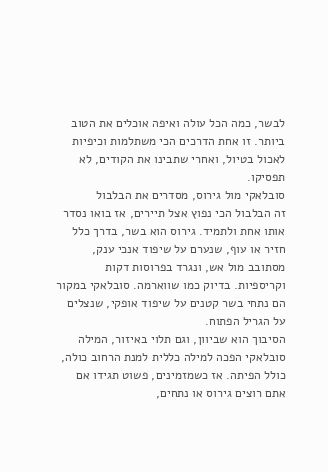לבשר, כמה הכל עולה ואיפה אוכלים את הטוב ביותר. זו אחת הדרכים הכי משתלמות וכיפיות לאכול בטיול, ואחרי שתבינו את הקודים, לא תפסיקו.
סובלאקי מול גירוס, מסדרים את הבלבול
זה הבלבול הכי נפוץ אצל תיירים, אז בואו נסדר אותו אחת ולתמיד. גירוס הוא בשר, בדרך כלל חזיר או עוף, שנערם על שיפוד אנכי ענק, מסתובב מול אש, ונגרד בפרוסות דקות וקריספיות. בדיוק כמו שווארמה. סובלאקי במקור הם נתחי בשר קטנים על שיפוד אופקי, שנצלים על הגריל הפתוח.
הסיבוך הוא שביוון, וגם תלוי באיזור, המילה סובלאקי הפכה למילה כללית למנת הרחוב כולה, כולל הפיתה. אז כשמזמינים, פשוט תגידו אם אתם רוצים גירוס או נתחים,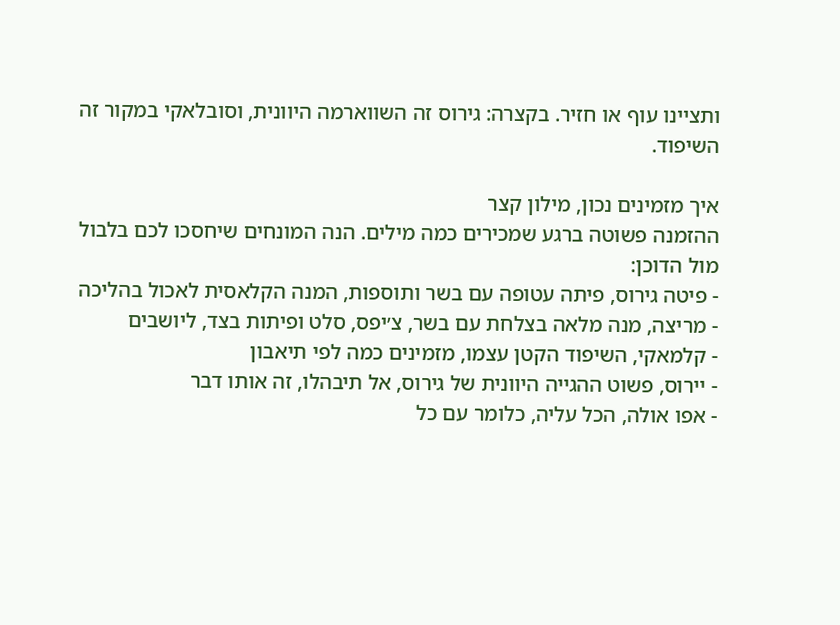ותציינו עוף או חזיר. בקצרה: גירוס זה השווארמה היוונית, וסובלאקי במקור זה השיפוד.

איך מזמינים נכון, מילון קצר
ההזמנה פשוטה ברגע שמכירים כמה מילים. הנה המונחים שיחסכו לכם בלבול מול הדוכן:
- פיטה גירוס, פיתה עטופה עם בשר ותוספות, המנה הקלאסית לאכול בהליכה
- מריצה, מנה מלאה בצלחת עם בשר, צ׳יפס, סלט ופיתות בצד, ליושבים
- קלמאקי, השיפוד הקטן עצמו, מזמינים כמה לפי תיאבון
- יירוס, פשוט ההגייה היוונית של גירוס, אל תיבהלו, זה אותו דבר
- אפו אולה, הכל עליה, כלומר עם כל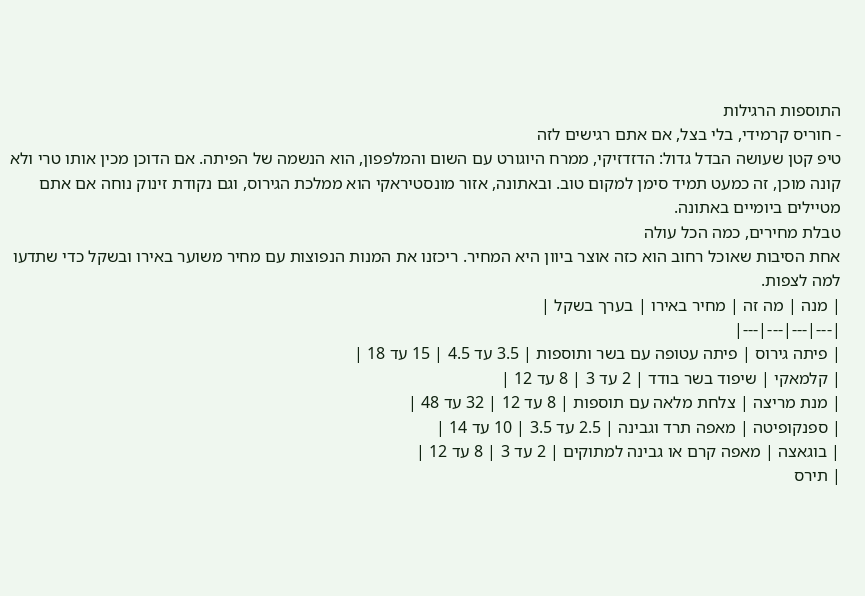התוספות הרגילות
- חוריס קרמידי, בלי בצל, אם אתם רגישים לזה
טיפ קטן שעושה הבדל גדול: הדזדזיקי, ממרח היוגורט עם השום והמלפפון, הוא הנשמה של הפיתה. אם הדוכן מכין אותו טרי ולא קונה מוכן, זה כמעט תמיד סימן למקום טוב. ובאתונה, אזור מונסטיראקי הוא ממלכת הגירוס, וגם נקודת זינוק נוחה אם אתם מטיילים ביומיים באתונה.
טבלת מחירים, כמה הכל עולה
אחת הסיבות שאוכל רחוב הוא כזה אוצר ביוון היא המחיר. ריכזנו את המנות הנפוצות עם מחיר משוער באירו ובשקל כדי שתדעו למה לצפות.
| מנה | מה זה | מחיר באירו | בערך בשקל |
|---|---|---|---|
| פיתה גירוס | פיתה עטופה עם בשר ותוספות | 3.5 עד 4.5 | 15 עד 18 |
| קלמאקי | שיפוד בשר בודד | 2 עד 3 | 8 עד 12 |
| מנת מריצה | צלחת מלאה עם תוספות | 8 עד 12 | 32 עד 48 |
| ספנקופיטה | מאפה תרד וגבינה | 2.5 עד 3.5 | 10 עד 14 |
| בוגאצה | מאפה קרם או גבינה למתוקים | 2 עד 3 | 8 עד 12 |
| תירס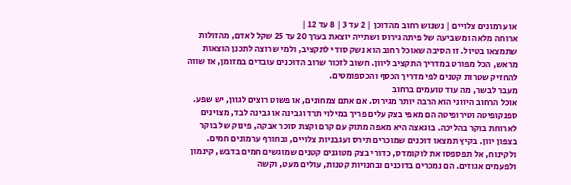או ערמונים צלויים | נשנוש רחוב מהדוכן | 2 עד 3 | 8 עד 12 |
ארוחה מלאה ומשביעה של פיתה גירוס ושתייה יוצאת בערך 20 עד 25 שקל לאדם, מהזולות שתמצאו בטיול. זו הסיבה שאוכל רחוב הוא נשק סודי לתקציב, ולמי שרוצה לתכנן הוצאות מראש, הכל מפורט במדריך התקציב ליוון. חשוב לזכור שרוב הדוכנים עובדים במזומן, אז שווה להחזיק שטרות קטנים לפי מדריך הכסף והכספומטים.
מעבר לבשר, מה עוד טועמים ברחוב
אוכל הרחוב היווני הוא הרבה יותר מגירוס. אם אתם צמחונים, או פשוט רוצים לגוון, יש שפע. ספנקופיטה וטירופיטה הם מאפי בצק עלים פריך במילוי תרד וגבינה או גבינה לבד, מצוינים לארוחת בוקר בהליכה. בוגאצה היא מאפה מתוק עם קרם וקצת סוכר אבקה, פינוק של בוקר בצפון יוון. בקיץ תמצאו דוכנים שמוכרים תירס ועגבניות צלויים, ובחורף ערמונים חמים.
ולקינוח, אל תפספסו את לוקומדס, כדורי בצק מטוגנים קטנים שמוגשים חמים בדבש, קינמון ולפעמים אגוזים. הם נמכרים בדוכנים ובחנויות קטנות, עולים מעט, וקשה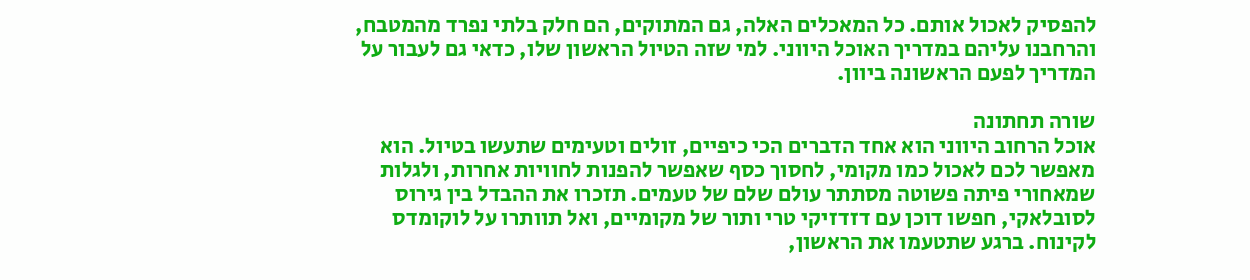להפסיק לאכול אותם. כל המאכלים האלה, גם המתוקים, הם חלק בלתי נפרד מהמטבח, והרחבנו עליהם במדריך האוכל היווני. למי שזה הטיול הראשון שלו, כדאי גם לעבור על המדריך לפעם הראשונה ביוון.

שורה תחתונה
אוכל הרחוב היווני הוא אחד הדברים הכי כיפיים, זולים וטעימים שתעשו בטיול. הוא מאפשר לכם לאכול כמו מקומי, לחסוך כסף שאפשר להפנות לחוויות אחרות, ולגלות שמאחורי פיתה פשוטה מסתתר עולם שלם של טעמים. תזכרו את ההבדל בין גירוס לסובלאקי, חפשו דוכן עם דזדזיקי טרי ותור של מקומיים, ואל תוותרו על לוקומדס לקינוח. ברגע שתטעמו את הראשון,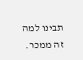תבינו למה זה ממכר.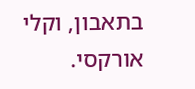בתאבון, וקלי אורקסי.